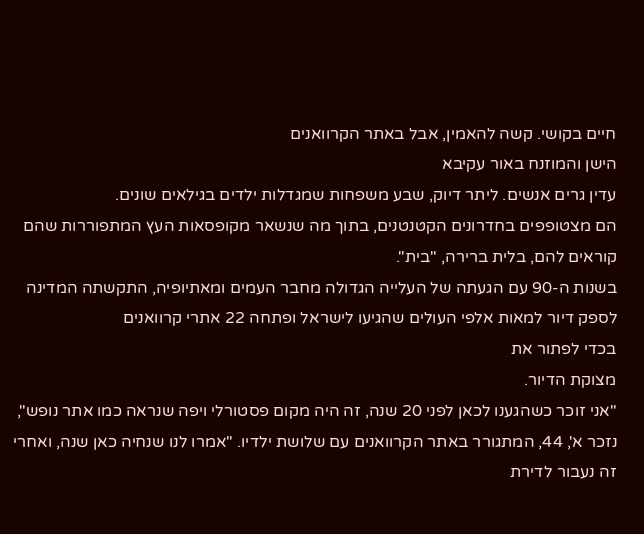חיים בקושי. קשה להאמין, אבל באתר הקרוואנים
הישן והמוזנח באור עקיבא
עדין גרים אנשים. ליתר דיוק, שבע משפחות שמגדלות ילדים בגילאים שונים.
הם מצטופפים בחדרונים הקטנטנים, בתוך מה שנשאר מקופסאות העץ המתפוררות שהם קוראים להם, בלית ברירה, "בית".
בשנות ה-90 עם הגעתה של העלייה הגדולה מחבר העמים ומאתיופיה, התקשתה המדינה לספק דיור למאות אלפי העולים שהגיעו לישראל ופתחה 22 אתרי קרוואנים
בכדי לפתור את
מצוקת הדיור.
"אני זוכר כשהגענו לכאן לפני 20 שנה, זה היה מקום פסטורלי ויפה שנראה כמו אתר נופש", נזכר א', 44, המתגורר באתר הקרוואנים עם שלושת ילדיו. "אמרו לנו שנחיה כאן שנה, ואחרי זה נעבור לדירת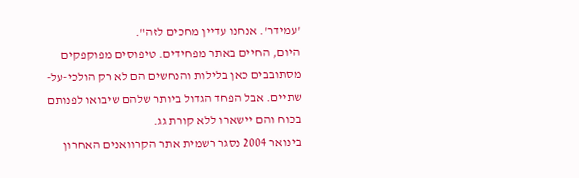'עמידר'. אנחנו עדיין מחכים לזה".
היום, החיים באתר מפחידים. טיפוסים מפוקפקים מסתובבים כאן בלילות והנחשים הם לא רק הולכי-על-שתיים. אבל הפחד הגדול ביותר שלהם שיבואו לפנותם בכוח והם יישארו ללא קורת גג.
בינואר 2004 נסגר רשמית אתר הקרוואנים האחרון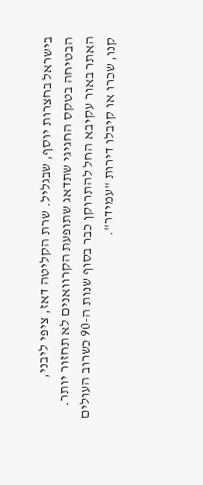בישראל בחצרות יוסף, שבגליל. שרת הקליטה דאז, ציפי ליבני,
הבטיחה בטקס החגיגי שתדאג שתופעת הקרוואנים לא תחזור יותר.
האתר באור עקיבא החל להתרוקן כבר בסוף שנות ה-90 כשרוב העולים קנו, שכרו או קיבלו דירות "עמידר".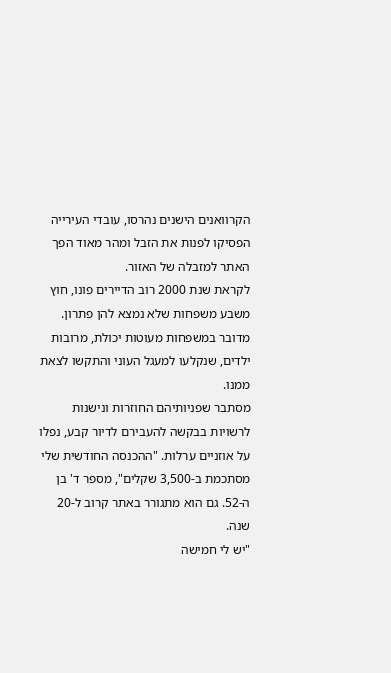הקרוואנים הישנים נהרסו, עובדי העירייה הפסיקו לפנות את הזבל ומהר מאוד הפך האתר למזבלה של האזור.
לקראת שנת 2000 רוב הדיירים פונו, חוץ משבע משפחות שלא נמצא להן פתרון. מדובר במשפחות מעוטות יכולת, מרובות ילדים, שנקלעו למעגל העוני והתקשו לצאת ממנו.
מסתבר שפניותיהם החוזרות ונישנות לרשויות בבקשה להעבירם לדיור קבע, נפלו על אוזניים ערלות. "ההכנסה החודשית שלי מסתכמת ב-3,500 שקלים", מספר ד' בן ה-52. גם הוא מתגורר באתר קרוב ל-20 שנה.
"יש לי חמישה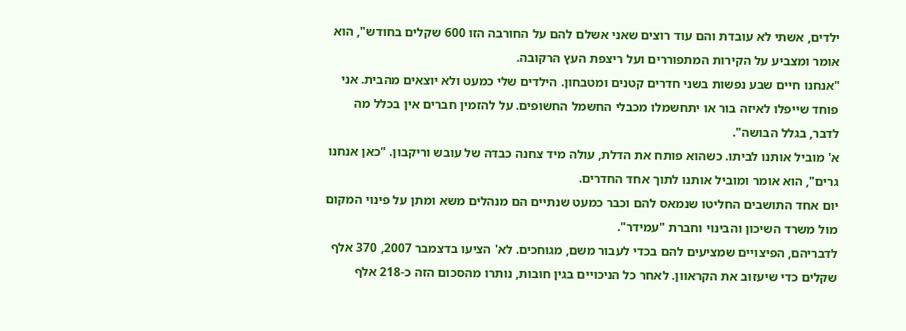ילדים, אשתי לא עובדת והם עוד רוצים שאני אשלם להם על החורבה הזו 600 שקלים בחודש", הוא אומר ומצביע על הקירות המתפוררים ועל ריצפת העץ הרקובה.
"אנחנו חיים שבע נפשות בשני חדרים קטנים ומטבחון. הילדים שלי כמעט ולא יוצאים מהבית. אני פוחד שייפלו לאיזה בור או יתחשמלו מכבלי החשמל החשופים. על להזמין חברים אין בכלל מה לדבר, בגלל הבושה".
א' מוביל אותנו לביתו. כשהוא פותח את הדלת, עולה מיד צחנה כבדה של עובש וריקבון. "כאן אנחנו גרים", הוא אומר ומוביל אותנו לתוך אחד החדרים.
יום אחד התושבים החליטו שנמאס להם וכבר כמעט שנתיים הם מנהלים משא ומתן על פינוי המקום מול משרד השיכון והבינוי וחברת "עמידר".
לדבריהם, הפיצויים שמציעים להם בכדי לעבור משם, מגוחכים. לא' הציעו בדצמבר 2007, 370 אלף שקלים כדי שיעזוב את הקראוון. לאחר כל הניכויים בגין חובות, נותרו מהסכום הזה כ-218 אלף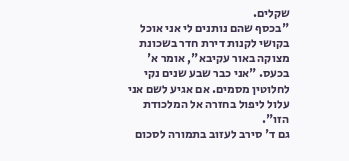שקלים.
"בכסף שהם נותנים לי אני אוכל בקושי לקנות דירת חדר בשכונת מצוקה באור עקיבא", אומר א' בכעס. "אני כבר שבע שנים נקי לחלוטין מסמים. אם אגיע לשם אני עלול ליפול בחזרה אל המלכודת הזו".
גם ד' סירב לעזוב בתמורה לסכום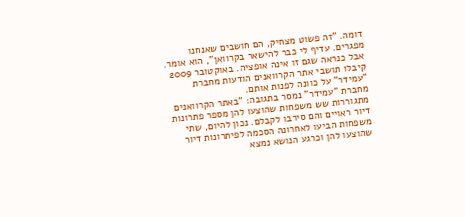דומה. "זה פשוט מצחיק, הם חושבים שאנחנו מפגרים. עדיף לי כבר להישאר בקרוואן", הוא אומר.
אבל כנראה שגם זו אינה אופציה. באוקטובר 2009 קיבלו תושבי אתר הקרוואנים הודעות מחברת "עמידר" על כוונה לפנות אותם.
מחברת "עמידר" נמסר בתגובה: "באתר הקרוואנים מתגוררות שש משפחות שהוצעו להן מספר פתרונות דיור ראויים והם סירבו לקבלם. נכון להיום, שתי משפחות הביעו לאחרונה הסכמה לפיתרונות דיור שהוצעו להן וכרגע הנושא נמצא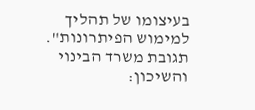בעיצומו של תהליך למימוש הפיתרונות".
תגובת משרד הבינוי והשיכון: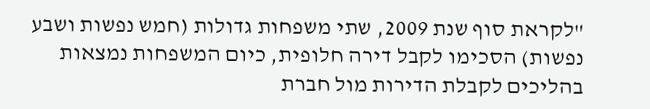"לקראת סוף שנת 2009, שתי משפחות גדולות (חמש נפשות ושבע נפשות) הסכימו לקבל דירה חלופית, כיום המשפחות נמצאות בהליכים לקבלת הדירות מול חברת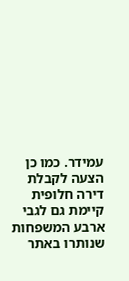עמידר. כמו כן הצעה לקבלת דירה חלופית קיימת גם לגבי ארבע המשפחות שנותרו באתר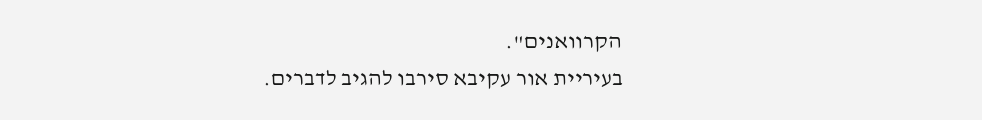הקרוואנים".
בעיריית אור עקיבא סירבו להגיב לדברים.